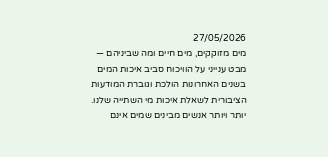27/05/2026
מים מזוקקים, מים חיים ומה שביניהם — מבט ענייני על הוויכוח סביב איכות המים
בשנים האחרונות הולכת וגוברת המודעות הציבורית לשאלת איכות מי השתייה שלנו. יותר ויותר אנשים מבינים שמים אינם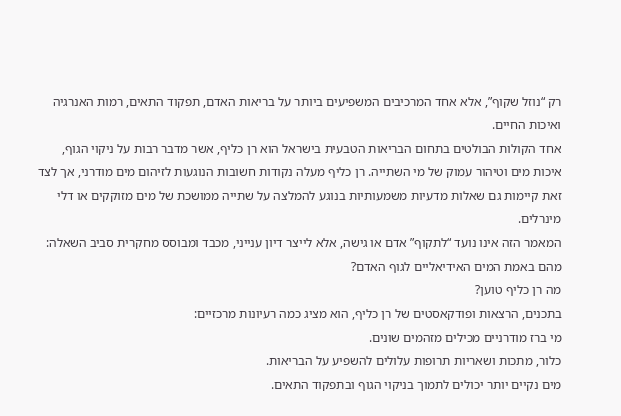רק “נוזל שקוף”, אלא אחד המרכיבים המשפיעים ביותר על בריאות האדם, תפקוד התאים, רמות האנרגיה ואיכות החיים.
אחד הקולות הבולטים בתחום הבריאות הטבעית בישראל הוא רן כליף, אשר מדבר רבות על ניקוי הגוף, איכות מים וטיהור עמוק של מי השתייה. רן כליף מעלה נקודות חשובות הנוגעות לזיהום מים מודרני, אך לצד זאת קיימות גם שאלות מדעיות משמעותיות בנוגע להמלצה על שתייה ממושכת של מים מזוקקים או דלי מינרלים.
המאמר הזה אינו נועד “לתקוף” אדם או גישה, אלא לייצר דיון ענייני, מכבד ומבוסס מחקרית סביב השאלה:
מהם באמת המים האידיאליים לגוף האדם?
מה רן כליף טוען?
בתכנים, הרצאות ופודקאסטים של רן כליף, הוא מציג כמה רעיונות מרכזיים:
מי ברז מודרניים מכילים מזהמים שונים.
כלור, מתכות ושאריות תרופות עלולים להשפיע על הבריאות.
מים נקיים יותר יכולים לתמוך בניקוי הגוף ובתפקוד התאים.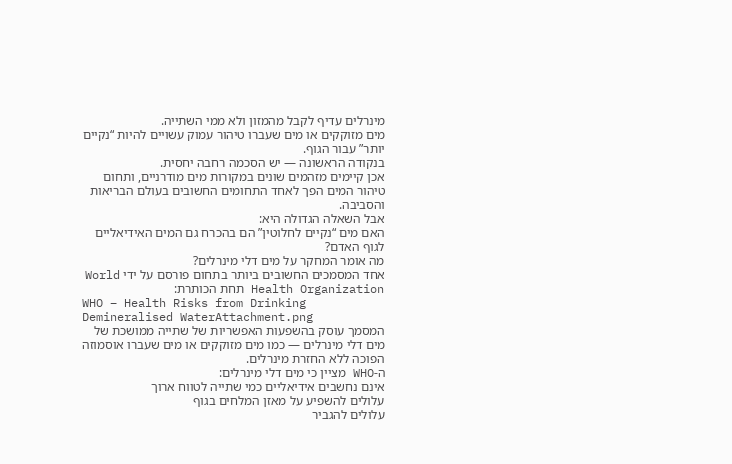מינרלים עדיף לקבל מהמזון ולא ממי השתייה.
מים מזוקקים או מים שעברו טיהור עמוק עשויים להיות “נקיים יותר” עבור הגוף.
בנקודה הראשונה — יש הסכמה רחבה יחסית.
אכן קיימים מזהמים שונים במקורות מים מודרניים, ותחום טיהור המים הפך לאחד התחומים החשובים בעולם הבריאות והסביבה.
אבל השאלה הגדולה היא:
האם מים “נקיים לחלוטין” הם בהכרח גם המים האידיאליים לגוף האדם?
מה אומר המחקר על מים דלי מינרלים?
אחד המסמכים החשובים ביותר בתחום פורסם על ידי World Health Organization תחת הכותרת:
WHO – Health Risks from Drinking Demineralised WaterAttachment.png
המסמך עוסק בהשפעות האפשריות של שתייה ממושכת של מים דלי מינרלים — כמו מים מזוקקים או מים שעברו אוסמוזה הפוכה ללא החזרת מינרלים.
ה-WHO מציין כי מים דלי מינרלים:
אינם נחשבים אידיאליים כמי שתייה לטווח ארוך
עלולים להשפיע על מאזן המלחים בגוף
עלולים להגביר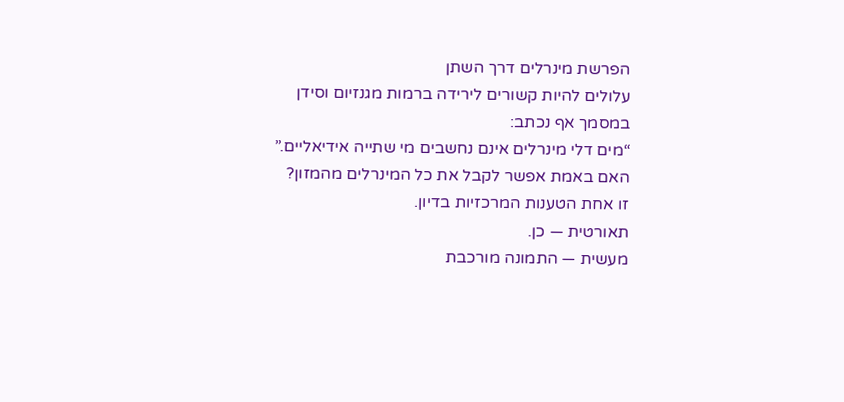הפרשת מינרלים דרך השתן
עלולים להיות קשורים לירידה ברמות מגנזיום וסידן
במסמך אף נכתב:
“מים דלי מינרלים אינם נחשבים מי שתייה אידיאליים.”
האם באמת אפשר לקבל את כל המינרלים מהמזון?
זו אחת הטענות המרכזיות בדיון.
תאורטית — כן.
מעשית — התמונה מורכבת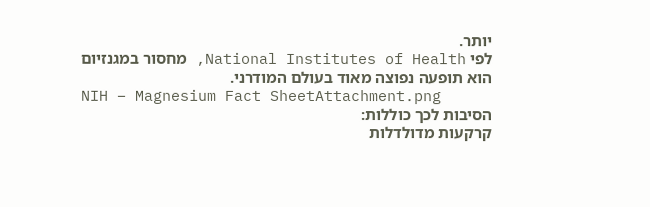יותר.
לפי National Institutes of Health, מחסור במגנזיום הוא תופעה נפוצה מאוד בעולם המודרני.
NIH – Magnesium Fact SheetAttachment.png
הסיבות לכך כוללות:
קרקעות מדולדלות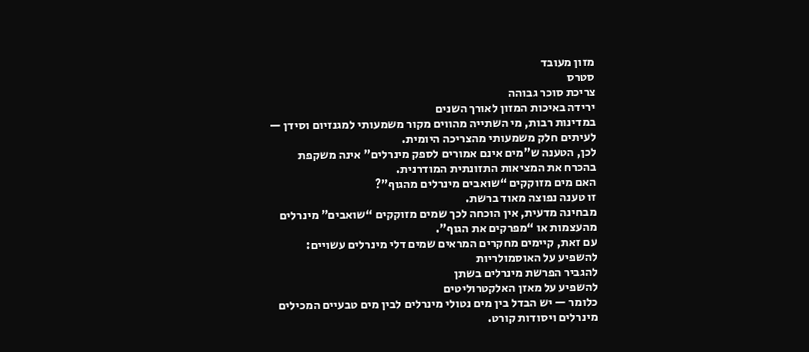מזון מעובד
סטרס
צריכת סוכר גבוהה
ירידה באיכות המזון לאורך השנים
במדינות רבות, מי השתייה מהווים מקור משמעותי למגנזיום וסידן — לעיתים חלק משמעותי מהצריכה היומית.
לכן, הטענה ש”מים אינם אמורים לספק מינרלים” אינה משקפת בהכרח את המציאות התזונתית המודרנית.
האם מים מזוקקים “שואבים מינרלים מהגוף”?
זו טענה נפוצה מאוד ברשת.
מבחינה מדעית, אין הוכחה לכך שמים מזוקקים “שואבים” מינרלים מהעצמות או “מפרקים את הגוף”.
עם זאת, קיימים מחקרים המראים שמים דלי מינרלים עשויים:
להשפיע על האוסמולריות
להגביר הפרשת מינרלים בשתן
להשפיע על מאזן האלקטרוליטים
כלומר — יש הבדל בין מים נטולי מינרלים לבין מים טבעיים המכילים מינרלים ויסודות קורט.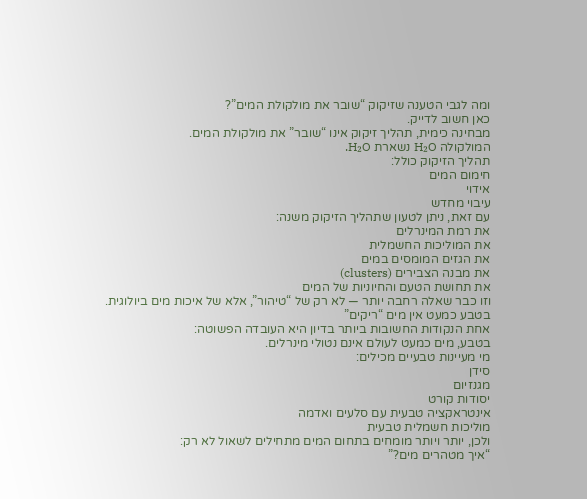ומה לגבי הטענה שזיקוק “שובר את מולקולת המים”?
כאן חשוב לדייק.
מבחינה כימית, תהליך זיקוק אינו “שובר” את מולקולת המים.
המולקולה H₂O נשארת H₂O.
תהליך הזיקוק כולל:
חימום המים
אידוי
עיבוי מחדש
עם זאת, ניתן לטעון שתהליך הזיקוק משנה:
את רמת המינרלים
את המוליכות החשמלית
את הגזים המומסים במים
את מבנה הצבירים (clusters)
את תחושת הטעם והחיוניות של המים
וזו כבר שאלה רחבה יותר — לא רק של “טיהור”, אלא של איכות מים ביולוגית.
בטבע כמעט אין מים “ריקים”
אחת הנקודות החשובות ביותר בדיון היא העובדה הפשוטה:
בטבע, מים כמעט לעולם אינם נטולי מינרלים.
מי מעיינות טבעיים מכילים:
סידן
מגנזיום
יסודות קורט
אינטראקציה טבעית עם סלעים ואדמה
מוליכות חשמלית טבעית
ולכן, יותר ויותר מומחים בתחום המים מתחילים לשאול לא רק:
“איך מטהרים מים?”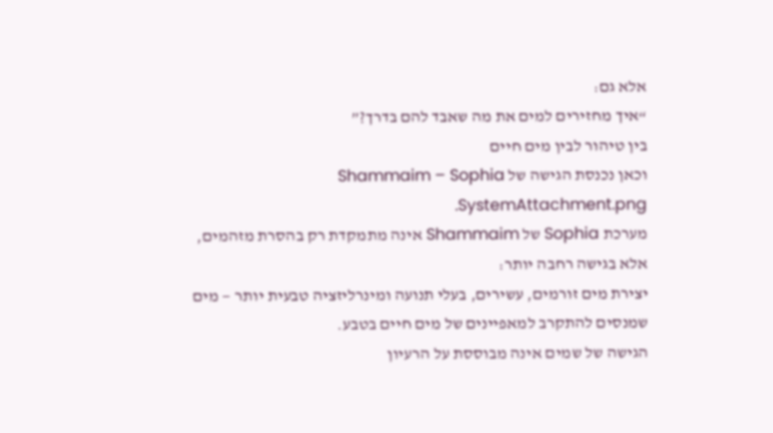אלא גם:
“איך מחזירים למים את מה שאבד להם בדרך?”
בין טיהור לבין מים חיים
וכאן נכנסת הגישה של Shammaim – Sophia SystemAttachment.png.
מערכת Sophia של Shammaim אינה מתמקדת רק בהסרת מזהמים, אלא בגישה רחבה יותר:
יצירת מים זורמים, עשירים, בעלי תנועה ומינרליזציה טבעית יותר — מים שמנסים להתקרב למאפיינים של מים חיים בטבע.
הגישה של שמים אינה מבוססת על הרעיון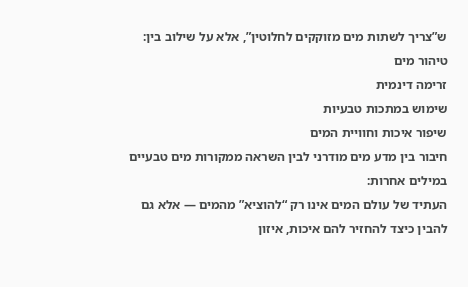ש”צריך לשתות מים מזוקקים לחלוטין”, אלא על שילוב בין:
טיהור מים
זרימה דינמית
שימוש במתכות טבעיות
שיפור איכות וחוויית המים
חיבור בין מדע מים מודרני לבין השראה ממקורות מים טבעיים
במילים אחרות:
העתיד של עולם המים אינו רק “להוציא” מהמים — אלא גם להבין כיצד להחזיר להם איכות, איזון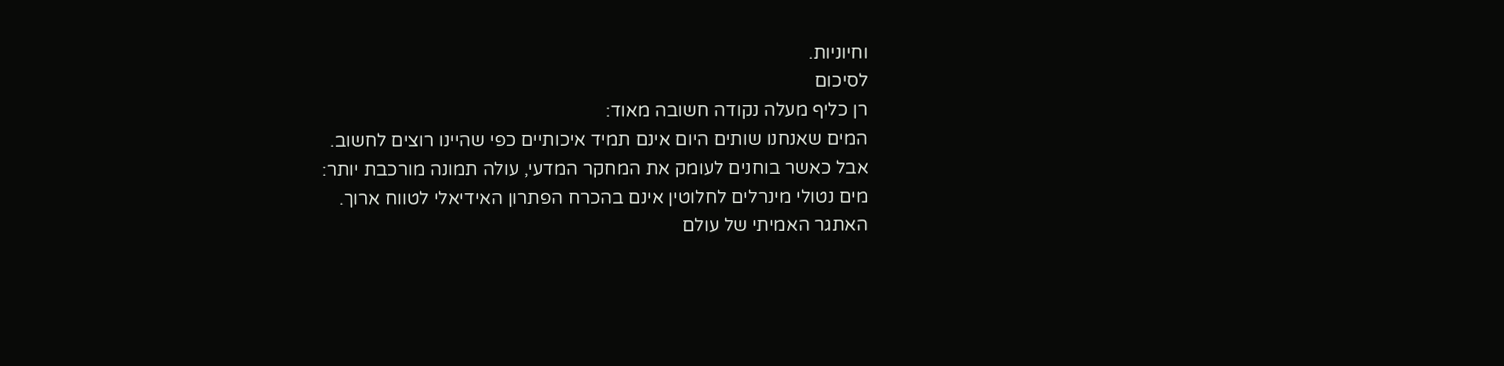וחיוניות.
לסיכום
רן כליף מעלה נקודה חשובה מאוד:
המים שאנחנו שותים היום אינם תמיד איכותיים כפי שהיינו רוצים לחשוב.
אבל כאשר בוחנים לעומק את המחקר המדעי, עולה תמונה מורכבת יותר:
מים נטולי מינרלים לחלוטין אינם בהכרח הפתרון האידיאלי לטווח ארוך.
האתגר האמיתי של עולם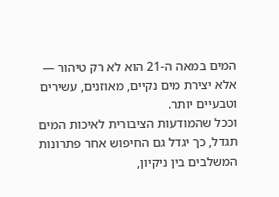המים במאה ה-21 הוא לא רק טיהור —
אלא יצירת מים נקיים, מאוזנים, עשירים וטבעיים יותר.
וככל שהמודעות הציבורית לאיכות המים תגדל, כך יגדל גם החיפוש אחר פתרונות המשלבים בין ניקיון,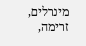מינרלים, זרימה,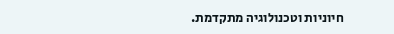חיוניות וטכנולוגיה מתקדמת.